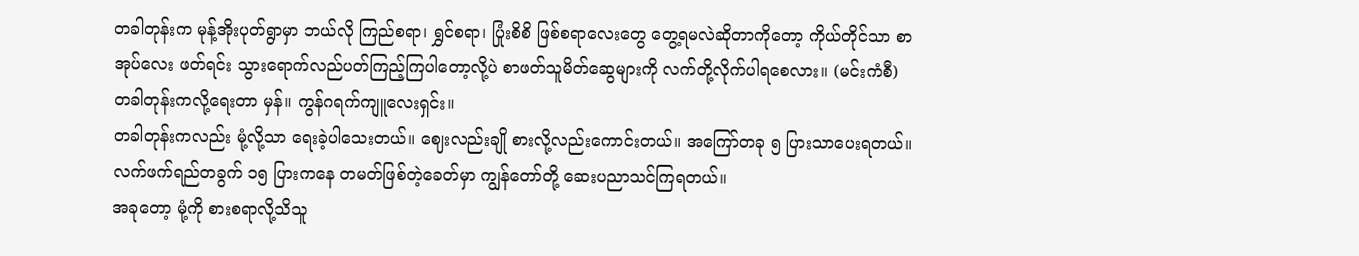တခါတုန်းက မုန့်အိုးပုတ်ရွာမှာ ဘယ်လို ကြည်စရာ၊ ရွှင်စရာ၊ ပြုံးစိစိ ဖြစ်စရာလေးတွေ တွေ့ရမလဲဆိုတာကိုတော့ ကိုယ်တိုင်သာ စာအုပ်လေး ဖတ်ရင်း သွားရောက်လည်ပတ်ကြည့်ကြပါတော့လို့ပဲ စာဖတ်သူမိတ်ဆွေများကို လက်တို့လိုက်ပါရစေလား။ (မင်းကံစီ)
တခါတုန်းကလို့ရေးတာ မှန်။ ကွန်ဂရက်ကျူလေးရှင်း။
တခါတုန်းကလည်း မုံ့လို့သာ ရေးခဲ့ပါသေးတယ်။ ဈေးလည်းချို စားလို့လည်းကောင်းတယ်။ အကြော်တခု ၅ ပြားသာပေးရတယ်။ လက်ဖက်ရည်တခွက် ၁၅ ပြားကနေ တမတ်ဖြစ်တဲ့ခေတ်မှာ ကျွန်တော်တို့ ဆေးပညာသင်ကြရတယ်။
အခုတော့ မုံ့ကို စားစရာလို့သိသူ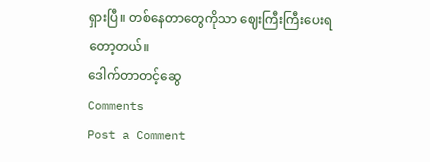ရှားပြီ။ တစ်နေတာတွေကိုသာ ဈေးကြီးကြီးပေးရတော့တယ်။
ဒေါက်တာတင့်ဆွေ
Comments
Post a Comment